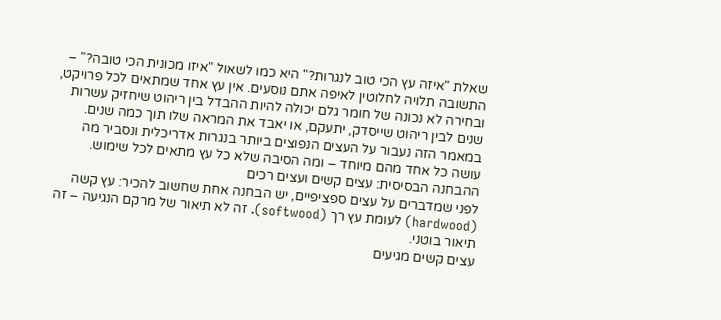שאלת "איזה עץ הכי טוב לנגרות?" היא כמו לשאול "איזו מכונית הכי טובה?" – התשובה תלויה לחלוטין לאיפה אתם נוסעים. אין עץ אחד שמתאים לכל פרויקט, ובחירה לא נכונה של חומר גלם יכולה להיות ההבדל בין ריהוט שיחזיק עשרות שנים לבין ריהוט שייסדק, יתעקם, או יאבד את המראה שלו תוך כמה שנים.
במאמר הזה נעבור על העצים הנפוצים ביותר בנגרות אדריכלית ונסביר מה עושה כל אחד מהם מיוחד – ומה הסיבה שלא כל עץ מתאים לכל שימוש.
ההבחנה הבסיסית: עצים קשים ועצים רכים
לפני שמדברים על עצים ספציפיים, יש הבחנה אחת שחשוב להכיר: עץ קשה (hardwood) לעומת עץ רך (softwood). זה לא תיאור של מרקם הנגיעה – זה תיאור בוטני.
עצים קשים מגיעים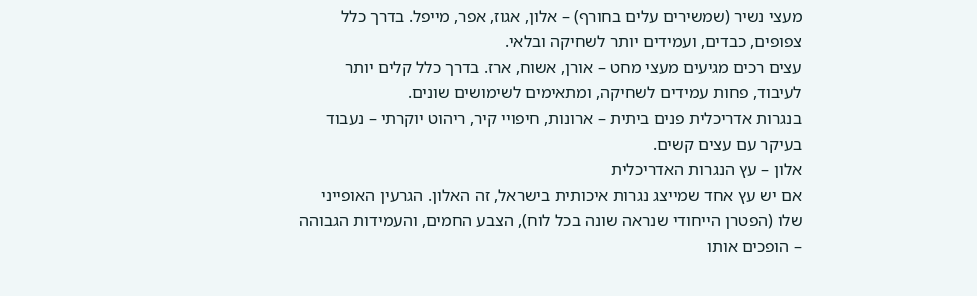מעצי נשיר (שמשירים עלים בחורף) – אלון, אגוז, אפר, מייפל. בדרך כלל צפופים, כבדים, ועמידים יותר לשחיקה ובלאי.
עצים רכים מגיעים מעצי מחט – אורן, אשוח, ארז. בדרך כלל קלים יותר לעיבוד, פחות עמידים לשחיקה, ומתאימים לשימושים שונים.
בנגרות אדריכלית פנים ביתית – ארונות, חיפויי קיר, ריהוט יוקרתי – נעבוד בעיקר עם עצים קשים.
אלון – עץ הנגרות האדריכלית
אם יש עץ אחד שמייצג נגרות איכותית בישראל, זה האלון. הגרעין האופייני שלו (הפטרן הייחודי שנראה שונה בכל לוח), הצבע החמים, והעמידות הגבוהה – הופכים אותו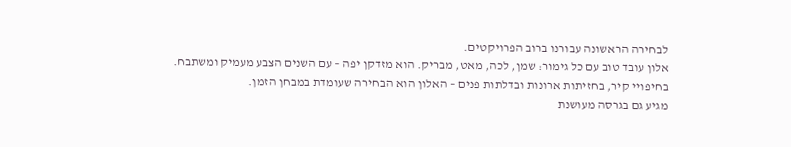לבחירה הראשונה עבורנו ברוב הפרויקטים.
אלון עובד טוב עם כל גימור: שמן, לכה, מאט, מבריק. הוא מזדקן יפה – עם השנים הצבע מעמיק ומשתבח. בחיפויי קיר, בחזיתות ארונות ובדלתות פנים – האלון הוא הבחירה שעומדת במבחן הזמן.
מגיע גם בגרסה מעושנת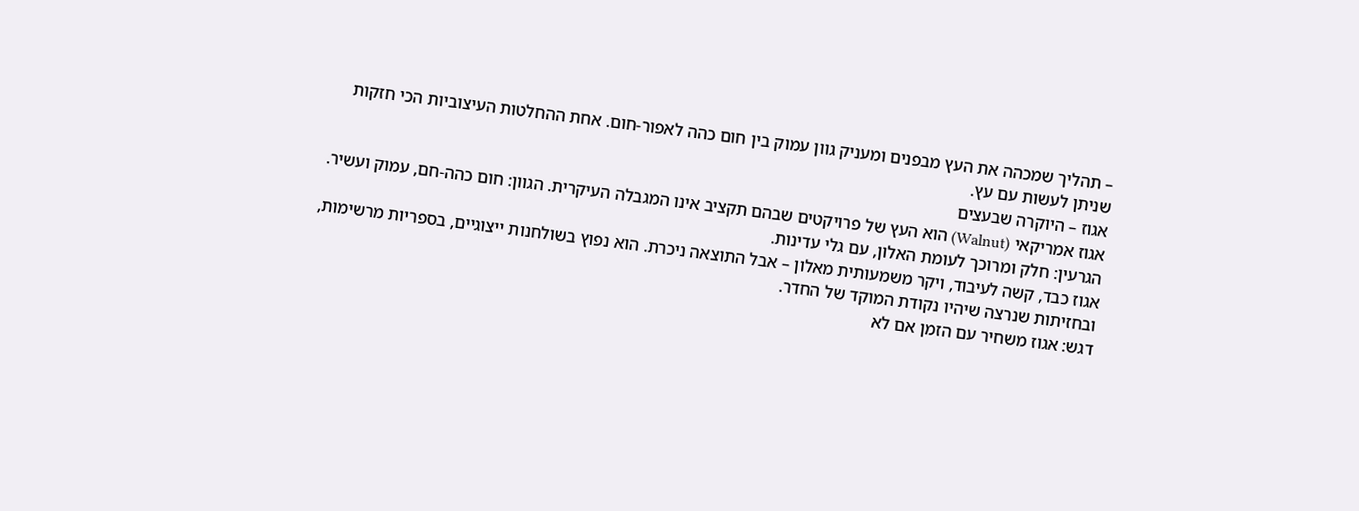– תהליך שמכהה את העץ מבפנים ומעניק גוון עמוק בין חום כהה לאפור-חום. אחת ההחלטות העיצוביות הכי חזקות שניתן לעשות עם עץ.
אגוז – היוקרה שבעצים
אגוז אמריקאי (Walnut) הוא העץ של פרויקטים שבהם תקציב אינו המגבלה העיקרית. הגוון: חום כהה-חם, עמוק ועשיר. הגרעין: חלק ומרוכך לעומת האלון, עם גלי עדינות.
אגוז כבד, קשה לעיבוד, ויקר משמעותית מאלון – אבל התוצאה ניכרת. הוא נפוץ בשולחנות ייצוגיים, בספריות מרשימות, ובחזיתות שנרצה שיהיו נקודת המוקד של החדר.
דגש: אגוז משחיר עם הזמן אם לא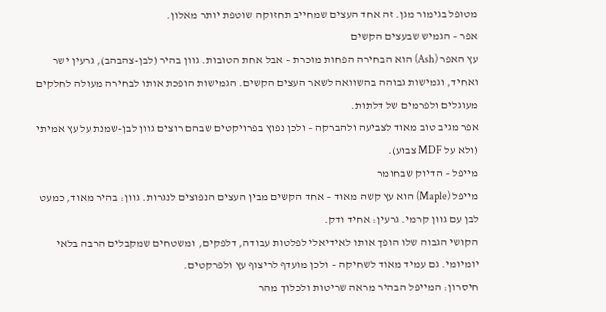מטופל בגימור מגן. זה אחד העצים שמחייב תחזוקה שוטפת יותר מאלון.
אפר – הגמיש שבעצים הקשים
עץ האפר (Ash) הוא הבחירה הפחות מוכרת – אבל אחת הטובות. גוון בהיר (לבן-צהבהב), גרעין ישר ואחיד, וגמישות גבוהה בהשוואה לשאר העצים הקשים. הגמישות הופכת אותו לבחירה מעולה לחלקים מעוגלים ולפרמים של דלתות.
אפר מגיב טוב מאוד לצביעה ולהברקה – ולכן נפוץ בפרויקטים שבהם רוצים גוון לבן-שמנת על עץ אמיתי (ולא על MDF צבוע).
מייפל – הדיוק שבחומר
מייפל (Maple) הוא עץ קשה מאוד – אחד הקשים מבין העצים הנפוצים לנגרות. גוון: בהיר מאוד, כמעט לבן עם גוון קרמי. גרעין: אחיד ודק.
הקושי הגבוה שלו הופך אותו לאידיאלי לפלטות עבודה, דלפקים, ומשטחים שמקבלים הרבה בלאי יומיומי. גם עמיד מאוד לשחיקה – ולכן מועדף לריצוף עץ ולפרקטים.
חיסרון: המייפל הבהיר מראה שריטות ולכלוך מהר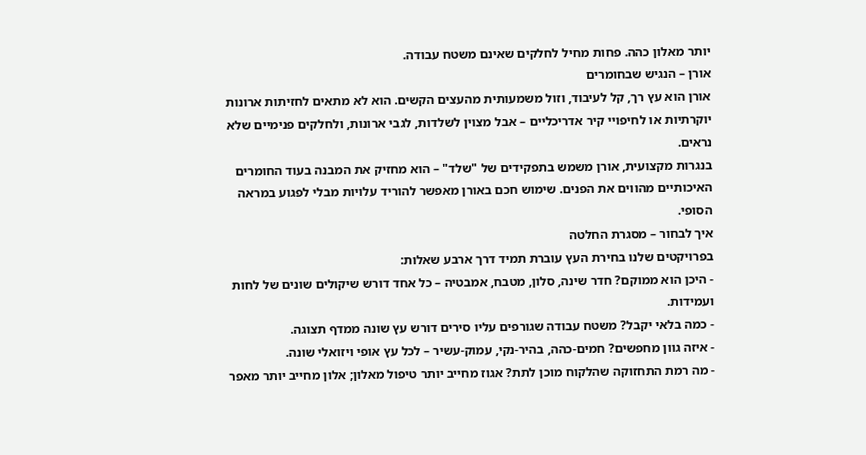יותר מאלון כהה. פחות מחיל לחלקים שאינם משטח עבודה.
אורן – הנגיש שבחומרים
אורן הוא עץ רך, קל לעיבוד, וזול משמעותית מהעצים הקשים. הוא לא מתאים לחזיתות ארונות יוקרתיות או לחיפויי קיר אדריכליים – אבל מצוין לשלדות, לגבי ארונות, ולחלקים פנימיים שלא נראים.
בנגרות מקצועית, אורן משמש בתפקידים של "שלד" – הוא מחזיק את המבנה בעוד החומרים האיכותיים מהווים את הפנים. שימוש חכם באורן מאפשר להוריד עלויות מבלי לפגוע במראה הסופי.
איך לבחור – מסגרת החלטה
בפרויקטים שלנו בחירת העץ עוברת תמיד דרך ארבע שאלות:
- היכן הוא ממוקם? חדר שינה, סלון, מטבח, אמבטיה – כל אחד דורש שיקולים שונים של לחות ועמידות.
- כמה בלאי יקבל? משטח עבודה שגורפים עליו סירים דורש עץ שונה ממדף תצוגה.
- איזה גוון מחפשים? חמים-כהה, בהיר-נקי, עמוק-עשיר – לכל עץ אופי ויזואלי שונה.
- מה רמת התחזוקה שהלקוח מוכן לתת? אגוז מחייב יותר טיפול מאלון; אלון מחייב יותר מאפר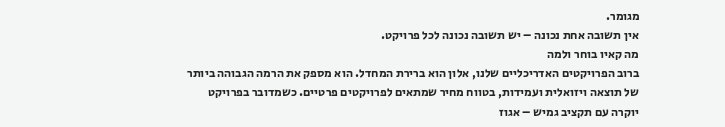מגומר.
אין תשובה אחת נכונה – יש תשובה נכונה לכל פרויקט.
מה קאיו בוחר ולמה
ברוב הפרויקטים האדריכליים שלנו, אלון הוא ברירת המחדל. הוא מספק את הרמה הגבוהה ביותר של תוצאה ויזואלית ועמידות, בטווח מחיר שמתאים לפרויקטים פרטיים. כשמדובר בפרויקט יוקרה עם תקציב גמיש – אגוז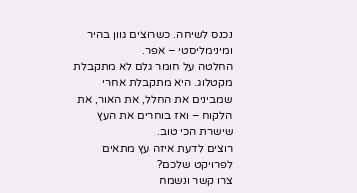נכנס לשיחה. כשרוצים גוון בהיר ומינימליסטי – אפר.
החלטה על חומר גלם לא מתקבלת מקטלוג. היא מתקבלת אחרי שמבינים את החלל, את האור, את הלקוח – ואז בוחרים את העץ שישרת הכי טוב.
רוצים לדעת איזה עץ מתאים לפרויקט שלכם?
צרו קשר ונשמח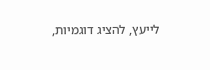לייעץ, להציג דוגמיות,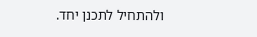ולהתחיל לתכנן יחד.